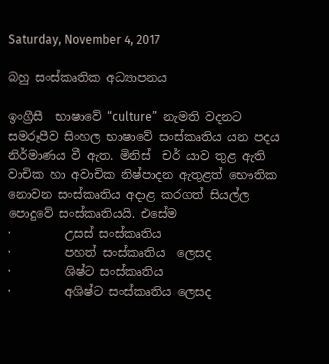Saturday, November 4, 2017

බහු සංස්කෘතික අධ්‍යාපනය

ඉංග්‍රීසී  භාෂාවේ “culture”  නැමති වදනට සමරූපීව සිංහල භාෂාවේ සංස්කෘතිය යන පදය නිර්මාණය වී ඇත. මිනිස්  චර් යාව තුළ ඇති වාචික හා අවාචික නිෂ්පාදන ඇතුළත් භෞතික නොවන සංස්කෘතිය අදාළ කරගත් සියල්ල පොදුවේ සංස්කෘතියයි. එසේම
·         උසස් සංස්කෘතිය
·         පහත් සංස්කෘතිය  ලෙසද
·         ශිෂ්ට සංස්කෘතිය
·         අශිෂ්ට සංස්කෘතිය ලෙසද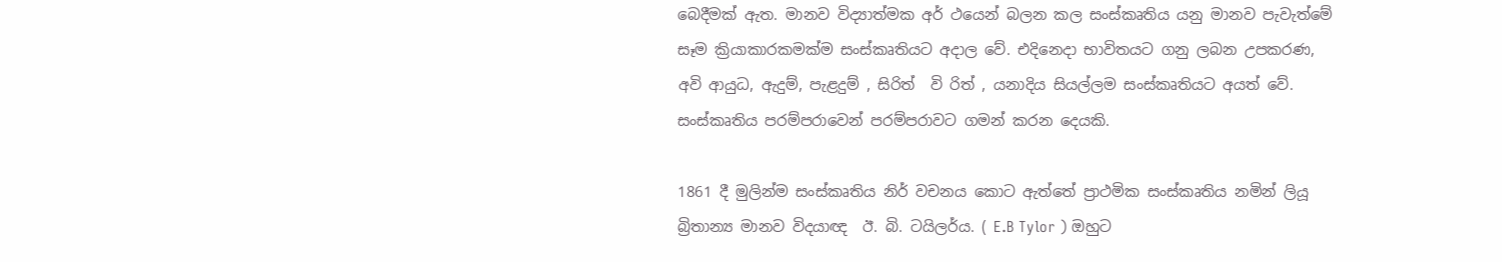බෙදීමක් ඇත. මානව විද්‍යාත්මක අර් ථයෙන් බලන කල සංස්කෘතිය යනු මානව පැවැත්මේ සෑම ක්‍රියාකාරකමක්ම සංස්කෘතියට අදාල වේ. එදිනෙදා භාවිතයට ගනු ලබන උපකරණ, අවි ආයුධ, ඇදුම්, පැළදුම් , සිරිත්  වි රිත් , යනාදිය සියල්ලම සංස්කෘතියට අයත් වේ. සංස්කෘතිය පරම්පරාවෙන් පරම්පරාවට ගමන් කරන දෙයකි.

1861 දී මුලින්ම සංස්කෘතිය නිර් වචනය කොට ඇත්තේ ප්‍රාථමික සංස්කෘතිය නමින් ලියූ බ්‍රිතාන්‍ය මානව විදයාඥ  ඊ. බි. ටයිලර්ය. ( E.B Tylor ) ඔහුට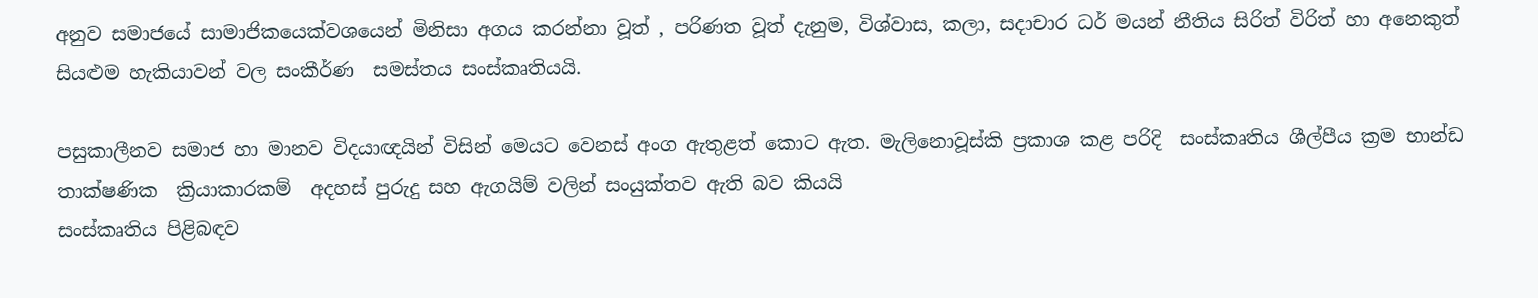අනුව සමාජයේ සාමාජිකයෙක්වශයෙන් මිනිසා අගය කරන්නා වූත් , පරිණත වූත් දැනුම, විශ්වාස, කලා, සදාචාර ධර් මයන් නීතිය සිරිත් විරිත් හා අනෙකුත් සියළුම හැකියාවන් වල සංකීර්ණ  සමස්තය සංස්කෘතියයි.

පසුකාලීනව සමාජ හා මානව විදයාඥයින් විසින් මෙයට වෙනස් අංග ඇතුළත් කොට ඇත. මැලිනොවූස්කි ප්‍රකාශ කළ පරිදි  සංස්කෘතිය ශීල්පීය ක්‍රම භාන්ඩ තාක්‌ෂණික  ක්‍රියාකාරකම්  අදහස් පුරුදු සහ ඇගයිම් වලින් සංයුක්තව ඇති බව කියයි
සංස්කෘතිය පිළිබඳව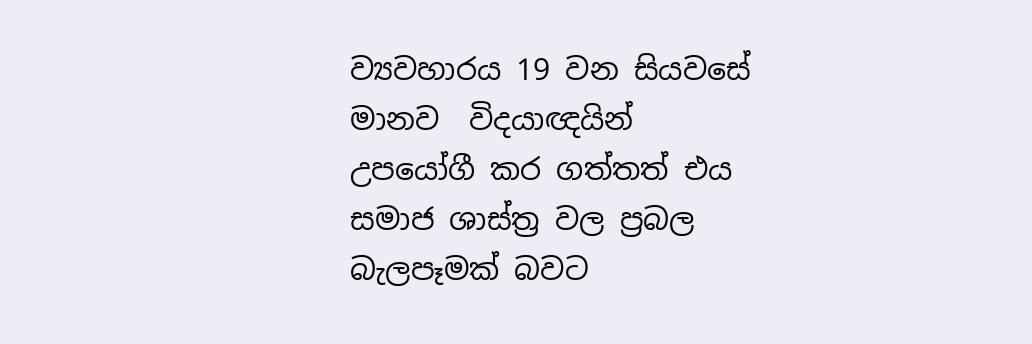ව්‍යවහාරය 19 වන සියවසේ මානව  විදයාඥයින් උපයෝගී කර ගත්තත් එය සමාජ ශාස්ත්‍ර වල ප්‍රබල බැලපෑමක් බවට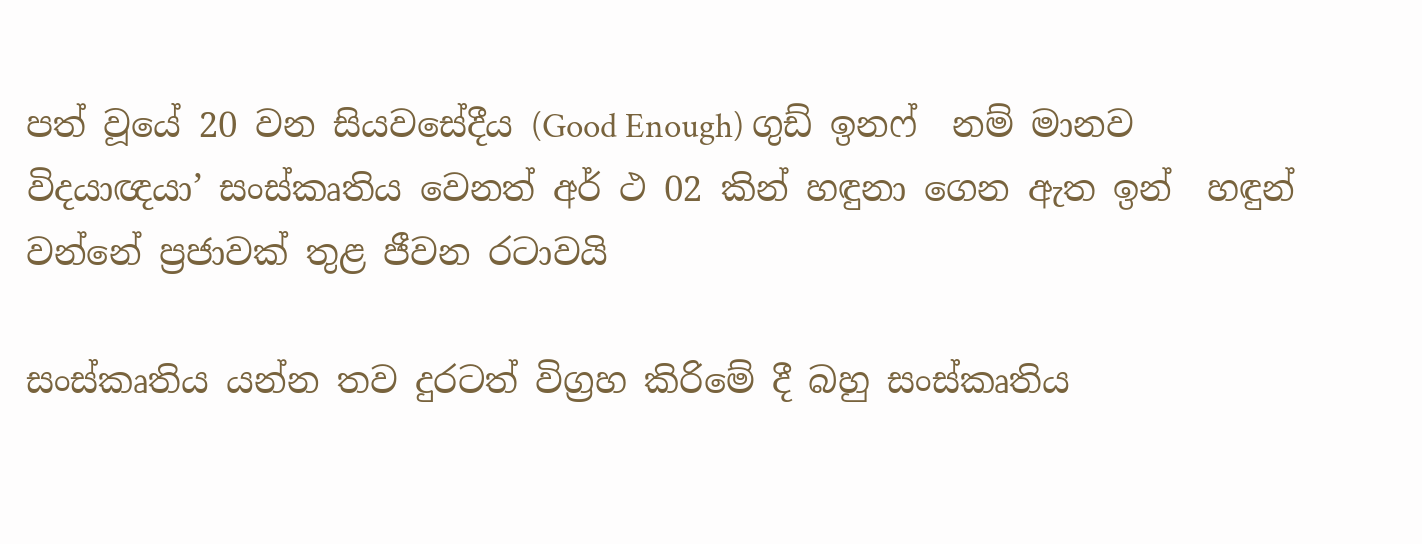පත් වූයේ 20 වන සියවසේදීය (Good Enough) ගුඩ් ඉනෆ්  නම් මානව විදයාඥයා’ සංස්කෘතිය වෙනත් අර් ථ 02 කින් හඳුනා ගෙන ඇත ඉන්  හඳුන්  වන්නේ ප්‍රජාවක් තුළ ජීවන රටාවයි

සංස්කෘතිය යන්න තව දුරටත් විග්‍රහ කිරිමේ දී බහු සංස්කෘතිය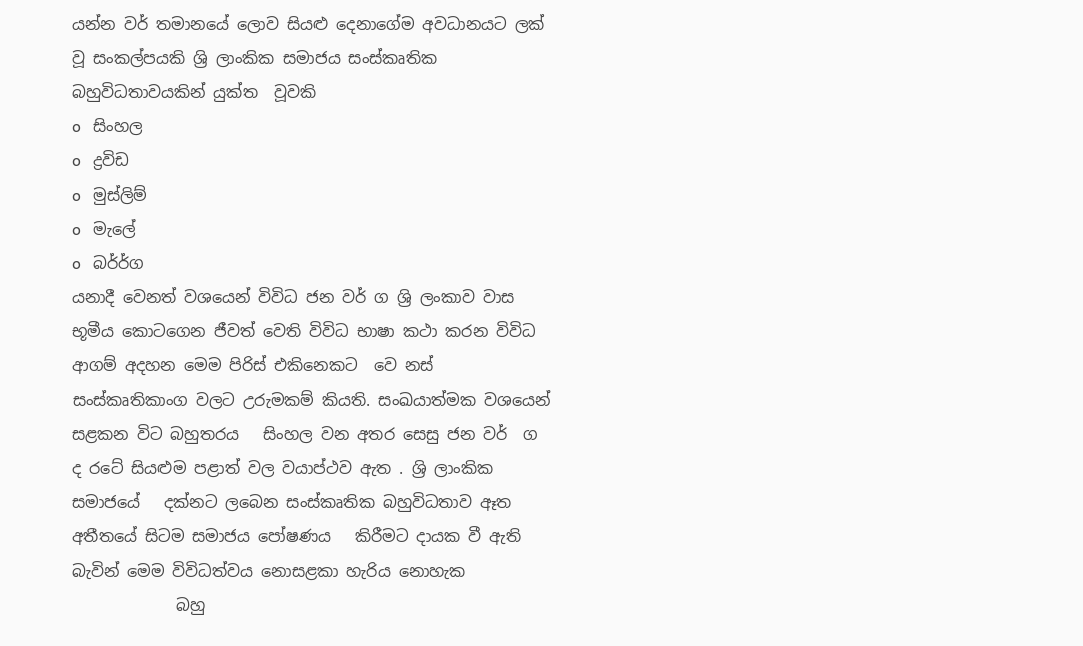යන්න වර් තමානයේ ලොව සියළු දෙනාගේම අවධානයට ලක් වූ සංකල්පයකි ශ්‍රි ලාංකික සමාජය සංස්කෘතික බහුවිධතාවයකින් යුක්ත  වූවකි
o   සිංහල
o   ද්‍රවිඩ
o   මුස්ලිම්
o   මැලේ
o   බර්ර්ග
යනාදී වෙනත් වශයෙන් විවිධ ජන වර් ග ශ්‍රි ලංකාව වාස භූමීය කොටගෙන ජීවත් වෙති විවිධ භාෂා කථා කරන විවිධ ආගම් අදහන මෙම පිරිස් එකිනෙකට  වෙ නස් සංස්කෘතිකාංග වලට උරුමකම් කියති. සංඛයාත්මක වශයෙන් සළකන විට බහුතරය   සිංහල වන අතර සෙසු ජන වර්  ග ද රටේ සියළුම පළාත් වල වයාප්ථව ඇත . ශ්‍රි ලාංකික සමාජයේ   දක්‌නට ලබෙන සංස්කෘතික බහුවිධතාව ඈත   අතීතයේ සිටම සමාජය පෝෂණය   කිරීමට දායක වී ඇති බැවින් මෙම විවිධත්වය නොසළකා හැරිය නොහැක
             බහු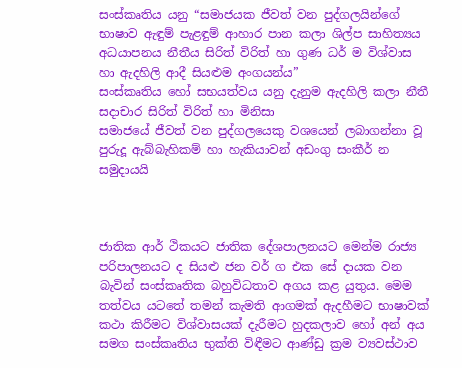සංස්කෘතිය යනු “සමාජයක ජීවත් වන පුද්ගලයින්ගේ භාෂාව ඇඳුම් පැළඳුම් ආහාර පාන කලා ශිල්ප සාහිත්‍යය අධයාපනය නීතීය සිරිත් විරිත් හා ගුණ ධර් ම විශ්වාස හා ඇදහිලි ආදී සියළුම අංගයන්ය”
සංස්කෘතිය හෝ සභයත්වය යනු දැනුම ඇදහිලි කලා නීතී සදාචාර සිරිත් විරිත් හා මිනිසා
සමාජයේ ජීවත් වන පුද්ගලයෙකු වශයෙන් ලබාගන්නා වූ පුරුදූ ඇබ්බැහිකම් හා හැකියාවන් අඩංගු සංකීර් න සමුදායයි



ජාතික ආර් ථිකයට ජාතික දේශපාලනයට මෙන්ම රාජ්‍ය පරිපාලනයට ද සියළු ජන වර් ග එක සේ දායක වන බැවින් සංස්කෘතික බහුවිධතාව අගය කළ යුතුය. මෙම තත්වය යටතේ තමන් කැමති ආගමක් ඇදහීමට භාෂාවක් කථා කිරීමට විශ්වාසයක් දැරීමට හුදකලාව හෝ අන් අය සමග සංස්කෘතිය භුක්ති විඳීමට ආණ්ඩු ක්‍රම ව්‍යවස්ථාව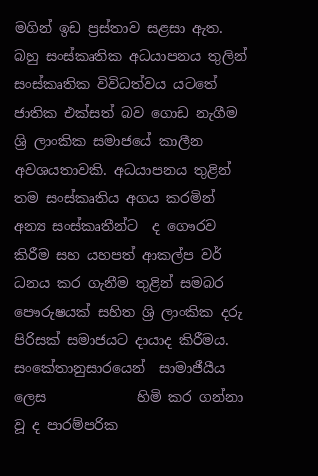මගින් ඉඩ ප්‍රස්තාව සළසා ඇත.
බහු සංස්කෘතික අධයාපනය තුලින් සංස්කෘතික විවිධත්වය යටතේ ජාතික එක්සත් බව ගොඩ නැගීම
ශ්‍රි ලාංකික සමාජයේ කාලීන අවශයතාවකි. අධයාපනය තුළින් තම සංස්කෘතිය අගය කරමින් අන්‍ය සංස්කෘතීන්ට  ද ගෞරව කිරීම සහ යහපත් ආකල්ප වර් ධනය කර ගැනීම තුළින් සමබර පෞරුෂයක් සහිත ශ්‍රි ලාංකික දරු පිරිසක් සමාජයට දායාද කිරීමය.
සංකේතානුසාරයෙන්  සාමාජීයීය ලෙස             හිමි කර ගන්නා වූ ද පාරම්පරික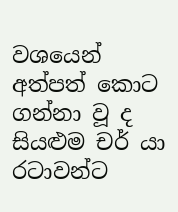වශයෙන් අත්පත් කොට ගන්නා වූ ද සියළුම චර් යා රටාවන්ට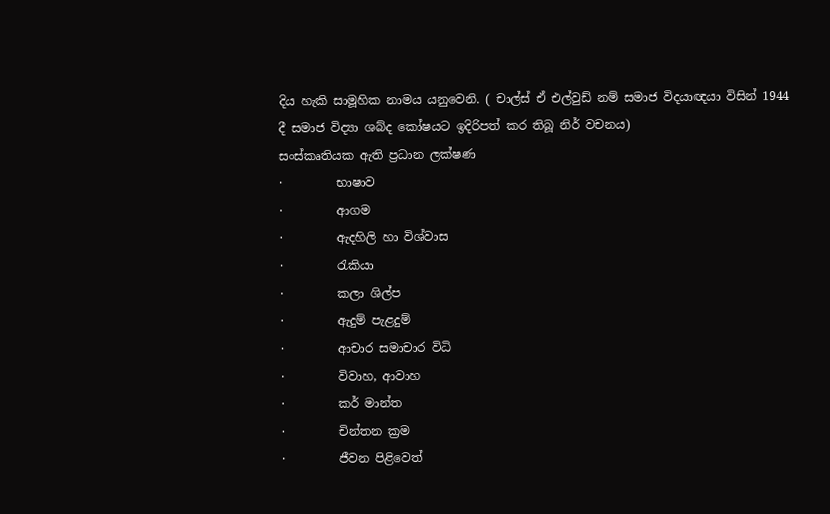දිය හැකි සාමූහික නාමය යනුවෙනි. ( චාල්ස් ඒ එල්වුඩ් නම් සමාජ විදයාඥයා විසින් 1944 දී සමාජ විද්‍යා ශබ්ද කෝෂයට ඉදිරිපත් කර තිබූ නිර් වචනය)
සංස්කෘතියක ඇති ප්‍රධාන ලක්ෂණ
·         භාෂාව
·         ආගම
·         ඇදහිලි හා විශ්වාස
·         රැකියා
·         කලා ශිල්ප
·         ඇදුම් පැළදුම්
·         ආචාර සමාචාර විධි
·         විවාහ, ආවාහ
·         කර් මාන්ත
·         චින්තන ක්‍රම
·         ජීවන පිළිවෙත්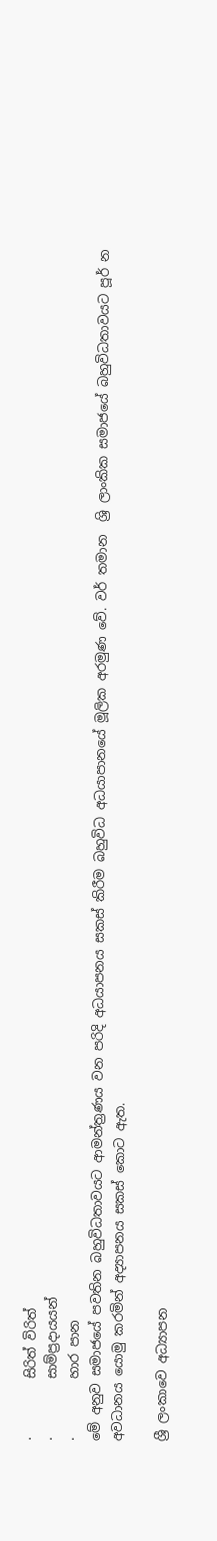·         සිරිත් විරිත්
·         සාම්ප්‍රදායයන්
·         හාර පාන
මේ අනුව සමාජයේ පවතින බහුවිධතාවයට ආමන්ත්‍රණය වන පරිදි අධයාපනය සකස් කිරීම බහුවිධ අධයාපානයේ මූලික අරමුණ වේ. වර් තමාන  ශ්‍රි ලාංකික සමාජයේ බහුවිධතාවයට පූර් න අවධානය යොමු කරමින් අද්‍යාපනය සකස් කොට ඇත.

ශ්‍රී ලංකාවෙ අධ්‍යාපන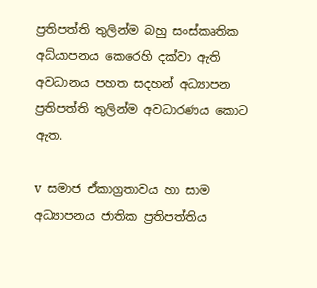ප්‍රතිපත්ති තුලින්ම බහු සංස්කෘතික අධ්යාපනය කෙරෙහි දක්වා ඇති අවධානය පහත සදහන් අධ්‍යාපන ප්‍රතිපත්ති තුලින්ම අවධාරණය කොට ඇත.

v  සමාජ ඒකාග්‍රතාවය හා සාම අධ්‍යාපනය ජාතික ප්‍රතිපත්තිය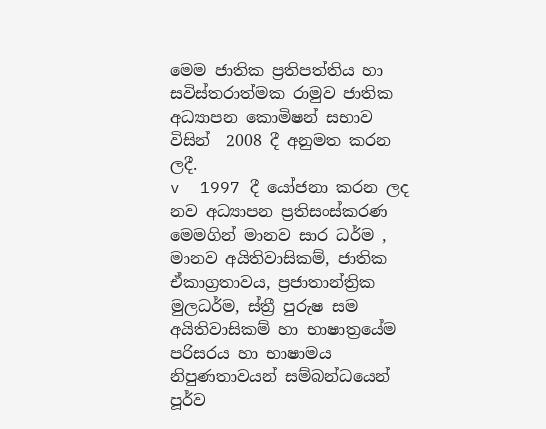මෙම ජාතික ප්‍රතිපත්තිය හා සවිස්තරාත්මක රාමුව ජාතික අධ්‍යාපන කොමිෂන් සභාව විසින්  2008 දී අනුමත කරන ලදී.
v  1997 දී යෝජනා කරන ලද නව අධ්‍යාපන ප්‍රතිසංස්කරණ
මෙමගින් මානව සාර ධර්ම , මානව අයිතිවාසිකම්, ජාතික ඒකාග්‍රතාවය, ප්‍රජාතාන්ත්‍රික මුලධර්ම, ස්ත්‍රී පුරුෂ සම අයිතිවාසිකම් හා භාෂාත්‍රයේම පරිසරය හා භාෂාමය නිපුණතාවයන් සම්බන්ධයෙන් පූර්ව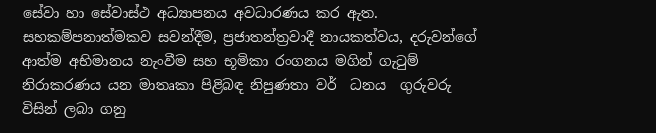සේවා හා සේවාස්ථ අධ්‍යාපනය අවධාරණය කර ඇත. සහකම්පනාත්මකව සවන්දීම, ප්‍රජාතන්ත්‍රවාදී නායකත්වය, දරුවන්ගේ ආත්ම අභිමානය නැංවීම සහ භූමිකා රංගනය මගින් ගැටුම් නිරාකරණය යන මාතෘකා පිළිබඳ නිපුණතා වර්  ධනය  ගුරුවරු විසින් ලබා ගනු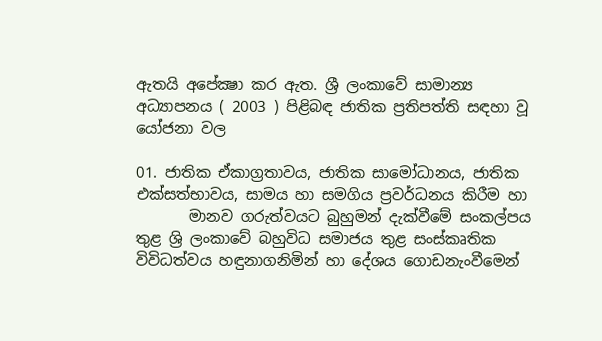ඇතයි අපේක්‍ෂා කර ඇත. ශ්‍රී ලංකාවේ සාමාන්‍ය අධ්‍යාපනය ( 2003 ) පිළිබඳ ජාතික ප්‍රතිපත්ති සඳහා වූ යෝජනා වල

01. ජාතික ඒකාග්‍රතාවය, ජාතික සාමෝධානය, ජාතික එක්සත්භාවය, සාමය හා සමගිය ප්‍රවර්ධනය කිරීම හා
       මානව ගරුත්වයට බුහුමන් දැක්වීමේ සංකල්පය තුළ ශ්‍රි ලංකාවේ බහුවිධ සමාජය තුළ සංස්කෘතික                   විවිධත්වය හඳුනාගනිමින් හා දේශය ගොඩනැංවීමෙන්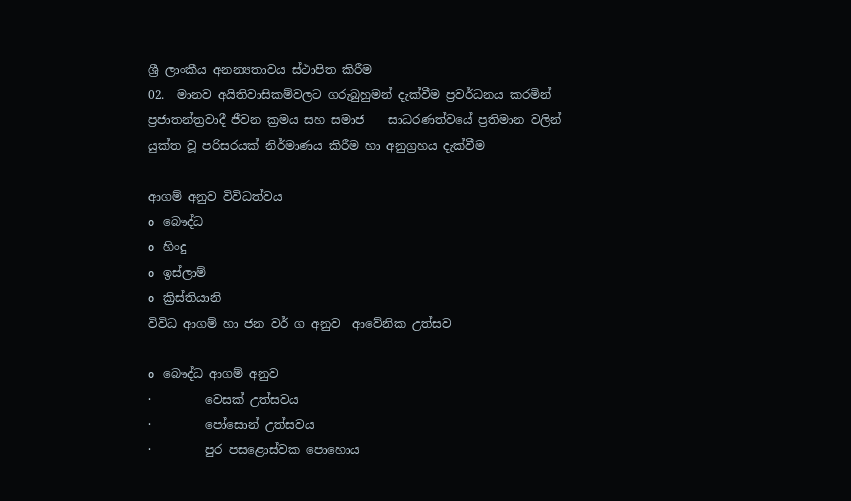ශ්‍රී ලාංකීය අනන්‍යතාවය ස්ථාපිත කිරීම
02.  මානව අයිතිවාසිකම්වලට ගරුබුහුමන් දැක්වීම ප්‍රවර්ධනය කරමින් ප්‍රජාතන්ත්‍රවාදී ජීවන ක්‍රමය සහ සමාජ    සාධරණත්වයේ ප්‍රතිමාන වලින් යුක්ත වූ පරිසරයක් නිර්මාණය කිරීම හා අනුග්‍රහය දැක්වීම

ආගම් අනුව විවිධත්වය
o   බෞද්ධ
o   හිංදු
o   ඉස්ලාම්
o   ක්‍රිස්තියානි
විවිධ ආගම් හා ජන වර් ග අනුව  ආවේනික උත්සව

o   බෞද්ධ ආගම් අනුව
·         වෙසක් උත්සවය
·         පෝසොන් උත්සවය
·         පුර පසළොස්වක පොහොය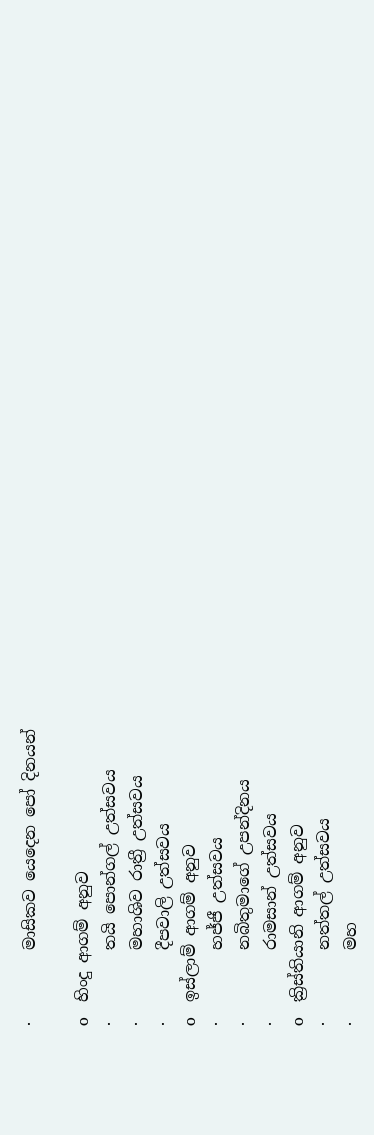·         මාසිකව යෙදෙන පෝ දිනයන්

o   හිංදු ආගම් අනුව
·         තයි පොන්ගල් උත්සවය
·         මහාශිව රාත්‍රී උත්සවය
·         දීපවාලි උත්සවය
o   ඉස්ලාම් ආගම් අනුව
·         හජ්ජී උත්සවය
·         නබිතුමාගේ උපන්දිනය
·         රාමසාන් උත්සවය
o   ක්‍රිස්තියානි ආගම් අනුව
·         නත්තල් උත්සවය
·         මහ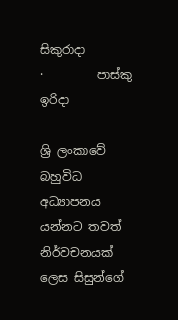සිකුරාදා
·         පාස්කු ඉරිදා

ශ්‍රි ලංකාවේ  බහුවිධ අධ්‍යාපනය යන්නට තවත් නිර්වචනයක් ලෙස සිසුන්ගේ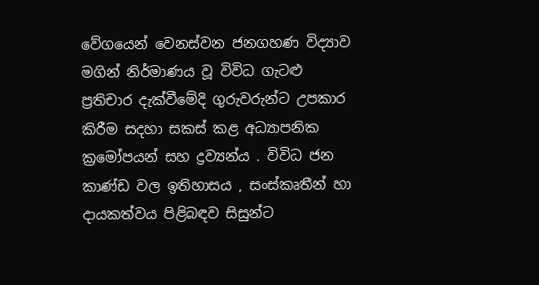වේගයෙන් වෙනස්වන ජනගහණ විද්‍යාව මගින් නිර්මාණය වූ විවිධ ගැටළු ප්‍රතිචාර දැක්වීමේදි ගුරුවරුන්ට උපකාර කිරීම සදහා සකස් කළ අධ්‍යාපනික ක්‍රමෝපයන් සහ ද්‍රව්‍යන්ය . විවිධ ජන කාණ්ඩ වල ඉතිහාසය , සංස්කෘතීන් හා දායකත්වය පිළිබඳව සිසුන්ට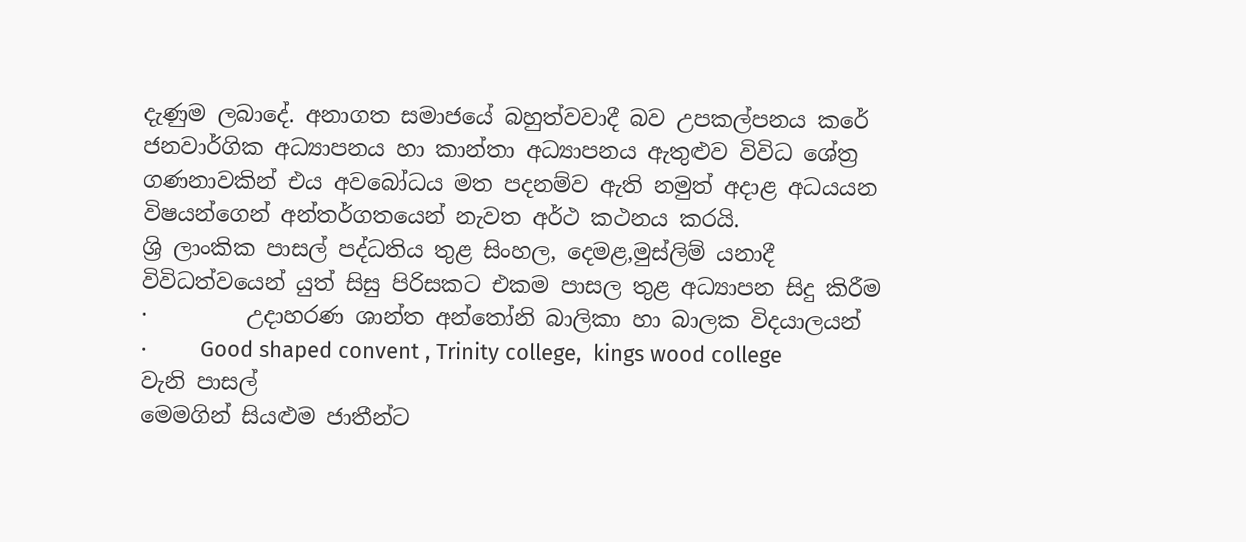දැණුම ලබාදේ. අනාගත සමාජයේ බහුත්වවාදී බව උපකල්පනය කරේ ජනවාර්ගික අධ්‍යාපනය හා කාන්තා අධ්‍යාපනය ඇතුළුව විවිධ ශේත්‍ර ගණනාවකින් එය අවබෝධය මත පදනම්ව ඇති නමුත් අදාළ අධයයන විෂයන්ගෙන් අන්තර්ගතයෙන් නැවත අර්ථ කථනය කරයි.
ශ්‍රි ලාංකික පාසල් පද්ධතිය තුළ සිංහල, දෙමළ,මුස්ලිම් යනාදී  විවිධත්වයෙන් යුත් සිසු පිරිසකට එකම පාසල තුළ අධ්‍යාපන සිදු කිරීම
·         උදාහරණ ශාන්ත අන්තෝනි බාලිකා හා බාලක විදයාලයන්
·         Good shaped convent , Trinity college,  kings wood college වැනි පාසල්
මෙමගින් සියළුම ජාතීන්ට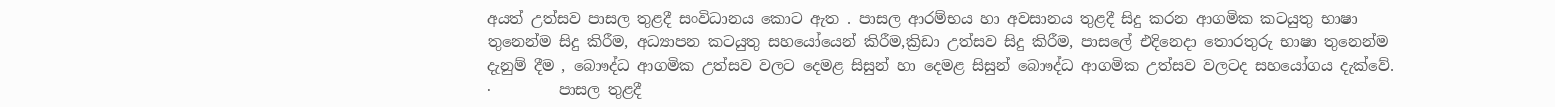අයත් උත්සව පාසල තුළදී සංවිධානය කොට ඇත . පාසල ආරම්භය හා අවසානය තුළදී සිදු කරන ආගමික කටයුතු භාෂා තුනෙන්ම සිදු කිරීම, අධ්‍යාපන කටයුතු සහයෝයෙන් කිරීම,ක්‍රිඩා උත්සව සිදු කිරීම, පාසලේ එදිනෙදා තොරතුරු භාෂා තුනෙන්ම දැනුම් දීම , බොෟද්ධ ආගමික උත්සව වලට දෙමළ සිසුන් හා දෙමළ සිසුන් බොෟද්ධ ආගමික උත්සව වලටද සහයෝගය දැක්වේ.
·         පාසල තුළදී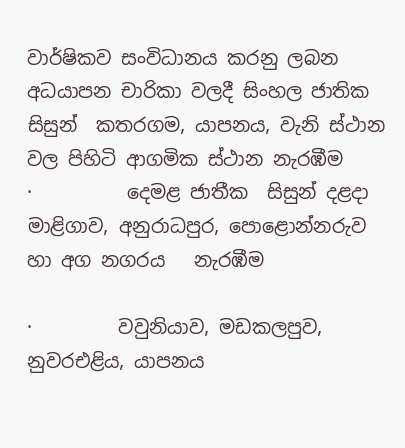වාර්ෂිකව සංවිධානය කරනු ලබන අධයාපන චාරිකා වලදී සිංහල ජාතික සිසුන්  කතරගම, යාපනය, වැනි ස්ථාන වල පිහිටි ආගමික ස්ථාන නැරඹීම
·          දෙමළ ජාතීක  සිසුන් දළදා මාළිගාව, අනුරාධපුර, පොළොන්නරුව හා අග නගරය   නැරඹීම

·         වවුනියාව, මඩකලපුව, නුවරඑළිය, යාපනය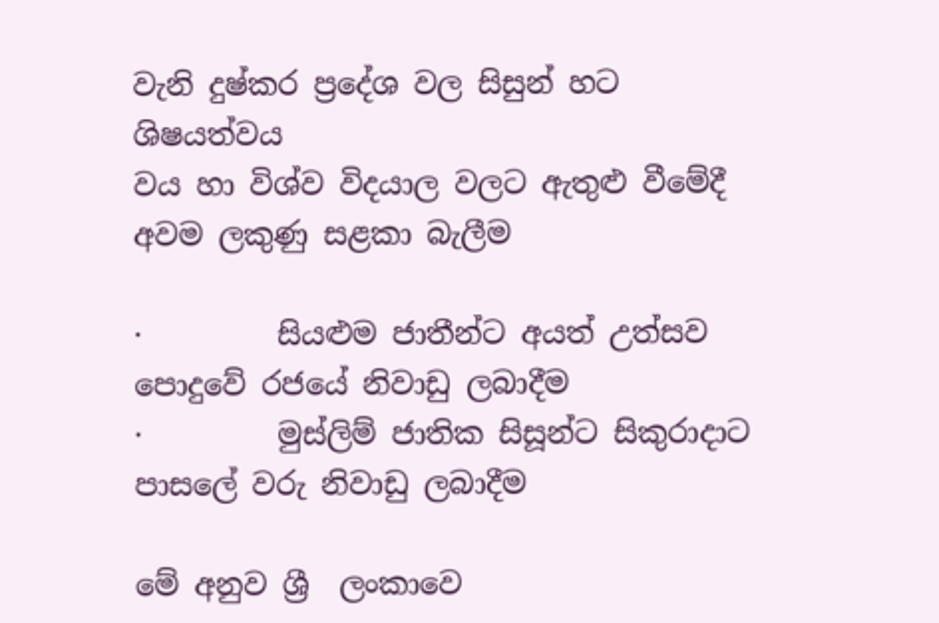වැනි දුෂ්කර ප්‍රදේශ වල සිසුන් හට ශිෂයත්වය
වය හා විශ්ව විදයාල වලට ඇතුළු වීමේදී අවම ලකුණු සළකා බැලීම

·         සියළුම ජාතීන්ට අයත් උත්සව පොදුවේ රජයේ නිවාඩු ලබාදීම
·         මුස්ලිම් ජාතික සිසූන්ට සිකුරාදාට පාසලේ වරු නිවාඩු ලබාදීම

මේ අනුව ශ්‍රී  ලංකාවෙ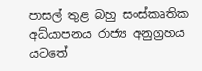පාසල් තුළ බහු සංස්කෘතික අධ්යාපනය රාජ්‍ය අනුග්‍රහය යටතේ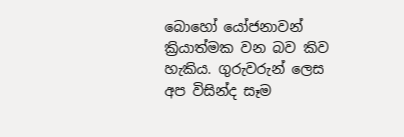බොහෝ යෝජනාවන්  ක්‍රියාත්මක වන බව කිව හැකිය. ගුරුවරුන් ලෙස අප විසින්ද සෑම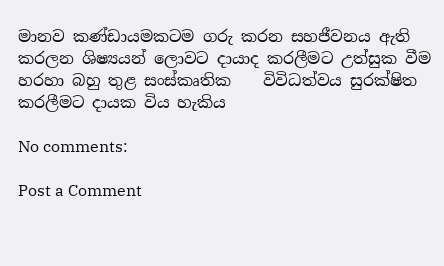මානව කණ්ඩායමකටම ගරු කරන සහජීවනය ඇති කරලන ශිෂ්‍යයන් ලොවට දායාද කරලීමට උත්සුක වීම හරහා බහු තුළ සංස්කෘතික    විවිධත්වය සුරක්ෂිත කරලීමට දායක විය හැකිය

No comments:

Post a Comment